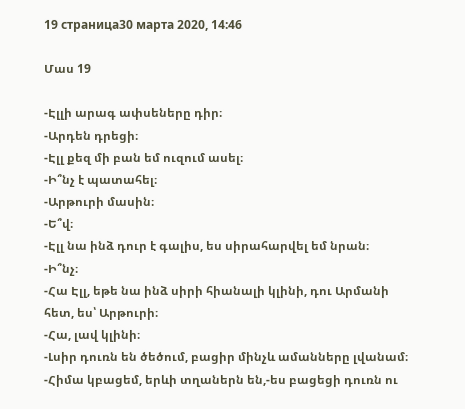19 страница30 марта 2020, 14:46

Մաս 19

-Էլլի արագ ափսեները դիր։
-Արդեն դրեցի։
-Էլլ քեզ մի բան եմ ուզում ասել։
-Ի՞նչ է պատահել։
-Արթուրի մասին։
-Ե՞վ։
-Էլլ նա ինձ դուր է գալիս, ես սիրահարվել եմ նրան։
-Ի՞նչ։
-Հա Էլլ, եթե նա ինձ սիրի հիանալի կլինի, դու Արմանի հետ, ես՝ Արթուրի։
-Հա, լավ կլինի։
-Լսիր դուռն են ծեծում, բացիր մինչև ամանները լվանամ։
-Հիմա կբացեմ, երևի տղաներն են,-ես բացեցի դուռն ու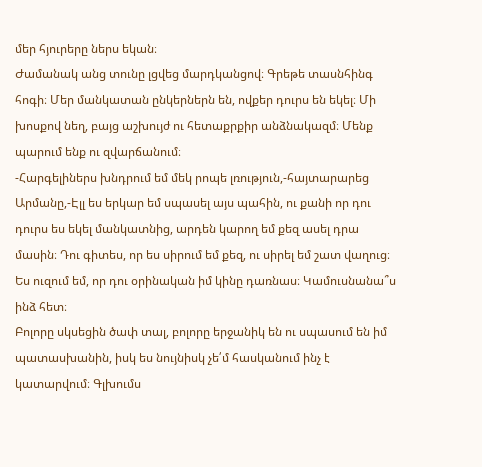մեր հյուրերը ներս եկան։
Ժամանակ անց տունը լցվեց մարդկանցով։ Գրեթե տասնհինգ հոգի։ Մեր մանկատան ընկերներն են, ովքեր դուրս են եկել։ Մի խոսքով նեղ, բայց աշխույժ ու հետաքրքիր անձնակազմ։ Մենք պարում ենք ու զվարճանում։
-Հարգելիներս խնդրում եմ մեկ րոպե լռություն,-հայտարարեց Արմանը,-Էլլ ես երկար եմ սպասել այս պահին, ու քանի որ դու դուրս ես եկել մանկատնից, արդեն կարող եմ քեզ ասել դրա մասին։ Դու գիտես, որ ես սիրում եմ քեզ, ու սիրել եմ շատ վաղուց։ Ես ուզում եմ, որ դու օրինական իմ կինը դառնաս։ Կամուսնանա՞ս ինձ հետ։
Բոլորը սկսեցին ծափ տալ, բոլորը երջանիկ են ու սպասում են իմ պատասխանին, իսկ ես նույնիսկ չե՛մ հասկանում ինչ է կատարվում։ Գլխումս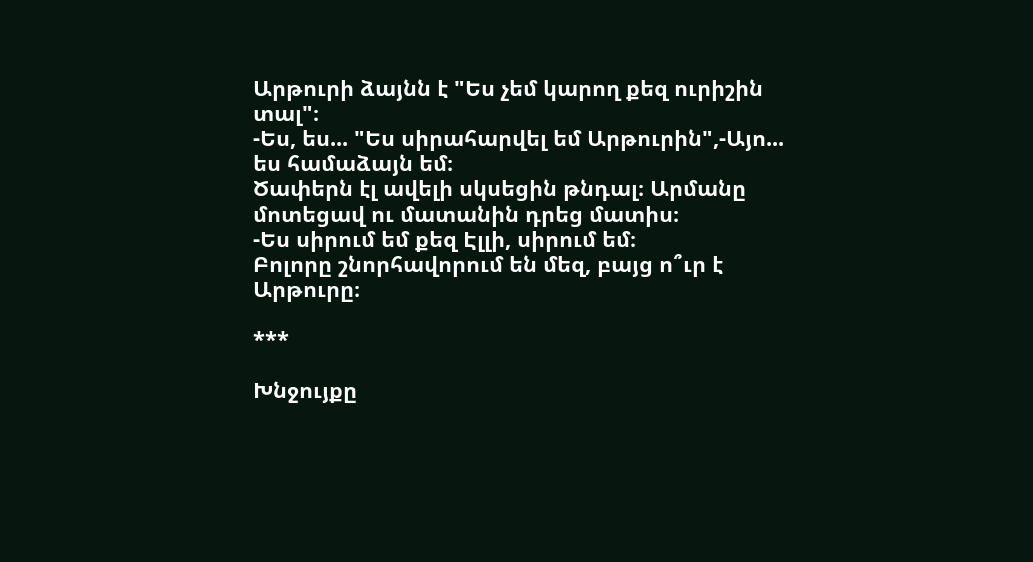Արթուրի ձայնն է "Ես չեմ կարող քեզ ուրիշին տալ"։
-Ես, ես... "Ես սիրահարվել եմ Արթուրին",-Այո... ես համաձայն եմ։
Ծափերն էլ ավելի սկսեցին թնդալ։ Արմանը մոտեցավ ու մատանին դրեց մատիս։
-Ես սիրում եմ քեզ Էլլի, սիրում եմ։
Բոլորը շնորհավորում են մեզ, բայց ո՞ւր է Արթուրը։

***

Խնջույքը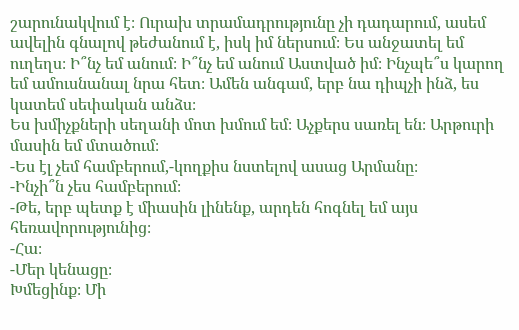շարունակվում է։ Ուրախ տրամադրությունը չի դադարում, ասեմ ավելին գնալով թեժանում է, իսկ իմ ներսում։ Ես անջատել եմ ուղեղս։ Ի՞նչ եմ անում։ Ի՞նչ եմ անում Աստված իմ։ Ինչպե՞ս կարող եմ ամուսնանալ նրա հետ։ Ամեն անգամ, երբ նա դիպչի ինձ, ես կատեմ սեփական անձս։
Ես խմիչքների սեղանի մոտ խմում եմ։ Աչքերս սառել են։ Արթուրի մասին եմ մտածում։
-Ես էլ չեմ համբերում,-կողքիս նստելով ասաց Արմանը։
-Ինչի՞ն չես համբերում։
-Թե, երբ պետք է միասին լինենք, արդեն հոգնել եմ այս հեռավորությունից։
-Հա։
-Մեր կենացը։
Խմեցինք։ Մի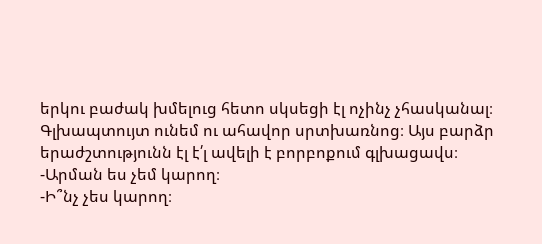երկու բաժակ խմելուց հետո սկսեցի էլ ոչինչ չհասկանալ։ Գլխապտույտ ունեմ ու ահավոր սրտխառնոց։ Այս բարձր երաժշտությունն էլ է՛լ ավելի է բորբոքում գլխացավս։
-Արման ես չեմ կարող։
-Ի՞նչ չես կարող։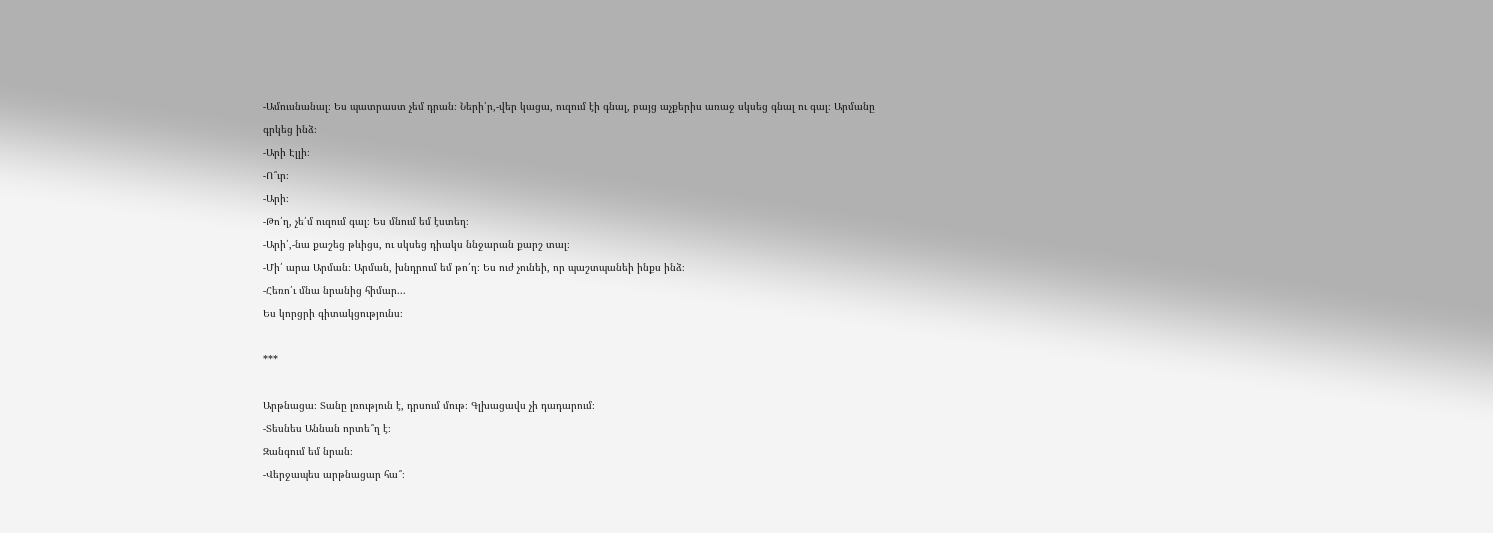-Ամուսնանալ։ Ես պատրաստ չեմ դրան։ Ների՛ր,-վեր կացա, ուզում էի գնալ, բայց աչքերիս առաջ սկսեց գնալ ու գալ։ Արմանը գրկեց ինձ։
-Արի Էլլի։
-Ո՞ւր։
-Արի։
-Թո՛ղ, չե՛մ ուզում գալ։ Ես մնում եմ էստեղ։
-Արի՛,-նա քաշեց թևիցս, ու սկսեց դիակս ննջարան քարշ տալ։
-Մի՛ արա Արման։ Արման, խնդրում եմ թո՛ղ։ Ես ուժ չունեի, որ պաշտպանեի ինքս ինձ։
-Հեռո՛ւ մնա նրանից հիմար...
Ես կորցրի գիտակցությունս։

***

Արթնացա։ Տանը լռություն է, դրսում մութ։ Գլխացավս չի դադարում։
-Տեսնես Աննան որտե՞ղ է։
Զանգում եմ նրան։
-Վերջապես արթնացար հա՞։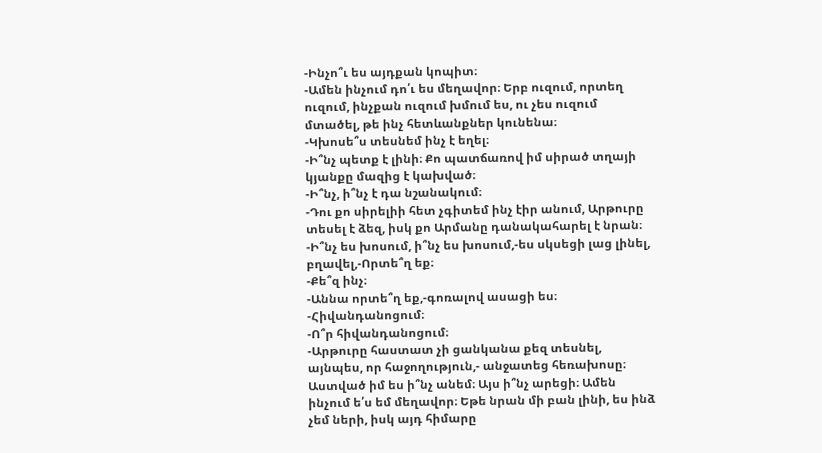-Ինչո՞ւ ես այդքան կոպիտ։
-Ամեն ինչում դո՛ւ ես մեղավոր։ Երբ ուզում, որտեղ ուզում, ինչքան ուզում խմում ես, ու չես ուզում մտածել, թե ինչ հետևանքներ կունենա։
-Կխոսե՞ս տեսնեմ ինչ է եղել։
-Ի՞նչ պետք է լինի։ Քո պատճառով իմ սիրած տղայի կյանքը մազից է կախված։
-Ի՞նչ, ի՞նչ է դա նշանակում։
-Դու քո սիրելիի հետ չգիտեմ ինչ էիր անում, Արթուրը տեսել է ձեզ, իսկ քո Արմանը դանակահարել է նրան։
-Ի՞նչ ես խոսում, ի՞նչ ես խոսում,-ես սկսեցի լաց լինել, բղավել,-Որտե՞ղ եք։
-Քե՞զ ինչ։
-Աննա որտե՞ղ եք,-գոռալով ասացի ես։
-Հիվանդանոցում։
-Ո՞ր հիվանդանոցում։
-Արթուրը հաստատ չի ցանկանա քեզ տեսնել, այնպես, որ հաջողություն,- անջատեց հեռախոսը։
Աստված իմ ես ի՞նչ անեմ։ Այս ի՞նչ արեցի։ Ամեն ինչում ե՛ս եմ մեղավոր։ Եթե նրան մի բան լինի, ես ինձ չեմ ների, իսկ այդ հիմարը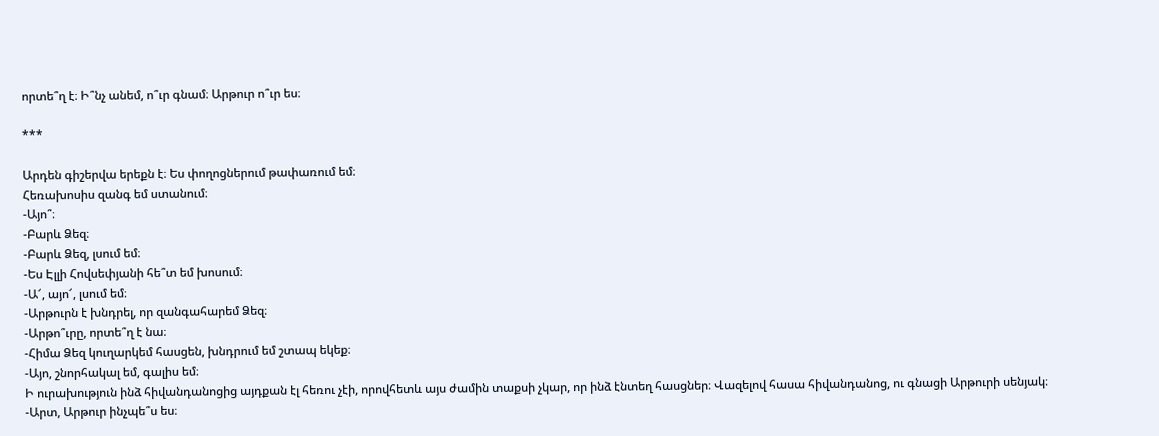որտե՞ղ է։ Ի՞նչ անեմ, ո՞ւր գնամ։ Արթուր ո՞ւր ես։

***

Արդեն գիշերվա երեքն է։ Ես փողոցներում թափառում եմ։
Հեռախոսիս զանգ եմ ստանում։
-Այո՞։
-Բարև Ձեզ։
-Բարև Ձեզ, լսում եմ։
-Ես Էլլի Հովսեփյանի հե՞տ եմ խոսում։
-Ա՜, այո՜, լսում եմ։
-Արթուրն է խնդրել, որ զանգահարեմ Ձեզ։
-Արթո՞ւրը, որտե՞ղ է նա։
-Հիմա Ձեզ կուղարկեմ հասցեն, խնդրում եմ շտապ եկեք։
-Այո, շնորհակալ եմ, գալիս եմ։
Ի ուրախություն ինձ հիվանդանոցից այդքան էլ հեռու չէի, որովհետև այս ժամին տաքսի չկար, որ ինձ էնտեղ հասցներ։ Վազելով հասա հիվանդանոց, ու գնացի Արթուրի սենյակ։
-Արտ, Արթուր ինչպե՞ս ես։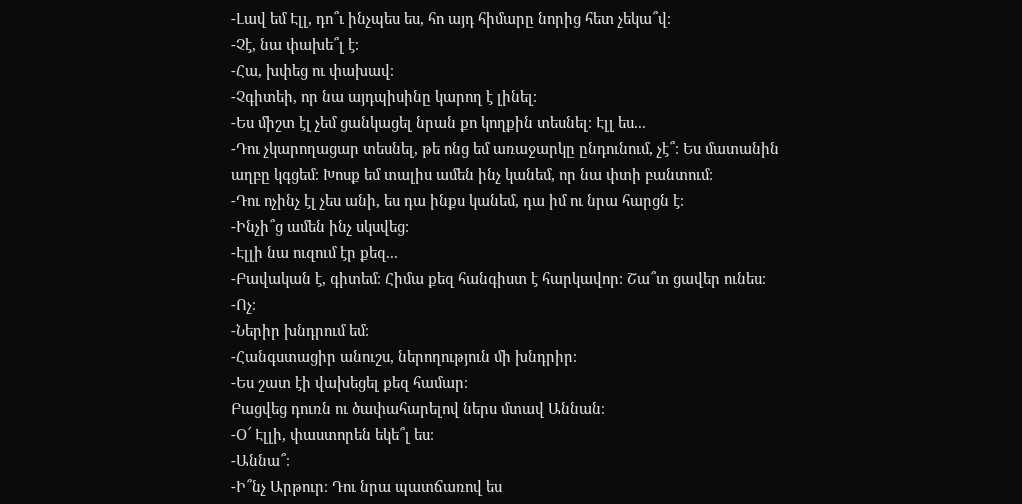-Լավ եմ Էլլ, դո՞ւ ինչպես ես, հո այդ հիմարը նորից հետ չեկա՞վ։
-Չէ, նա փախե՞լ է։
-Հա, խփեց ու փախավ։
-Չգիտեի, որ նա այդպիսինը կարող է լինել։
-Ես միշտ էլ չեմ ցանկացել նրան քո կողքին տեսնել։ Էլլ ես...
-Դու չկարողացար տեսնել, թե ոնց եմ առաջարկը ընդունում, չէ՞։ Ես մատանին աղբը կգցեմ։ Խոսք եմ տալիս ամեն ինչ կանեմ, որ նա փտի բանտում։
-Դու ոչինչ էլ չես անի, ես դա ինքս կանեմ, դա իմ ու նրա հարցն է։
-Ինչի՞ց ամեն ինչ սկսվեց։
-Էլլի նա ուզում էր քեզ...
-Բավական է, գիտեմ։ Հիմա քեզ հանգիստ է հարկավոր։ Շա՞տ ցավեր ունես։
-Ոչ։
-Ներիր խնդրում եմ։
-Հանգստացիր անուշս, ներողություն մի խնդրիր։
-Ես շատ էի վախեցել քեզ համար։
Բացվեց դուռն ու ծափահարելով ներս մտավ Աննան։
-Օ՜ Էլլի, փաստորեն եկե՞լ ես։
-Աննա՞։
-Ի՞նչ Արթուր։ Դու նրա պատճառով ես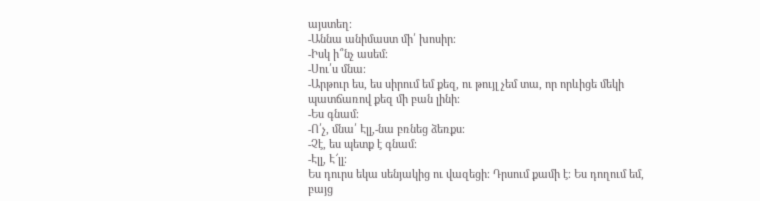այստեղ։
-Աննա անիմաստ մի՛ խոսիր։
-Իսկ ի՞նչ ասեմ։
-Սու՛ս մնա։
-Արթուր ես, ես սիրում եմ քեզ, ու թույլ չեմ տա, որ որևիցե մեկի պատճառով քեզ մի բան լինի։
-Ես գնամ։
-Ո՛չ, մնա՛ Էլլ,-նա բռնեց ձեռքս։
-Չէ, ես պետք է գնամ։
-Էլլ, Է՜լլ։
Ես դուրս եկա սենյակից ու վազեցի։ Դրսում քամի է։ Ես դողում եմ, բայց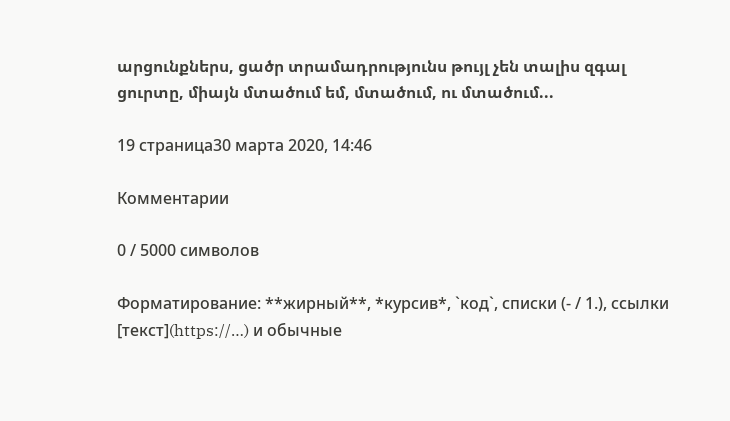արցունքներս, ցածր տրամադրությունս թույլ չեն տալիս զգալ ցուրտը, միայն մտածում եմ, մտածում, ու մտածում...

19 страница30 марта 2020, 14:46

Комментарии

0 / 5000 символов

Форматирование: **жирный**, *курсив*, `код`, списки (- / 1.), ссылки [текст](https://…) и обычные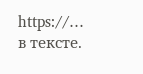https://… в тексте.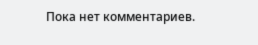Пока нет комментариев.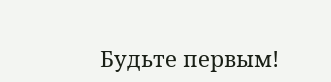Будьте первым!